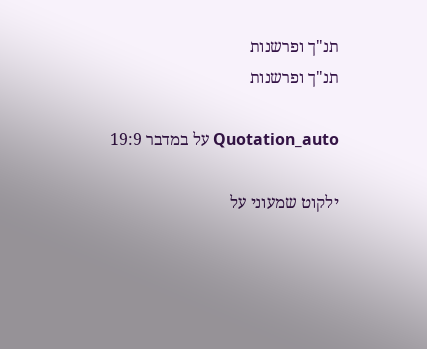תנ"ך ופרשנות
תנ"ך ופרשנות

Quotation_auto על במדבר 19:9

ילקוט שמעוני על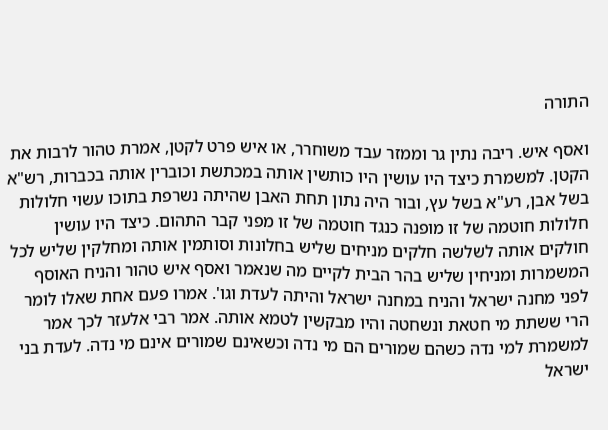התורה

ואסף איש. ריבה נתין גר וממזר עבד משוחרר, או איש פרט לקטן, אמרת טהור לרבות את הקטן. למשמרת כיצד היו עושין היו כותשין אותה במכתשת וכוברין אותה בכברות, רש"א בשל אבן, רע"א בשל עץ, ובור היה נתון תחת האבן שהיתה נשרפת בתוכו עשוי חלולות חלולות חוטמה של זו מופנה כנגד חוטמה של זו מפני קבר התהום. כיצד היו עושין חולקים אותה לשלשה חלקים מניחים שליש בחלונות וסותמין אותה ומחלקין שליש לכל המשמרות ומניחין שליש בהר הבית לקיים מה שנאמר ואסף איש טהור והניח האוסף לפני מחנה ישראל והניח במחנה ישראל והיתה לעדת וגו'. אמרו פעם אחת שאלו לומר הרי ששתת מי חטאת ונשחטה והיו מבקשין לטמא אותה. אמר רבי אלעזר לכך אמר למשמרת למי נדה כשהם שמורים הם מי נדה וכשאינם שמורים אינם מי נדה. לעדת בני ישראל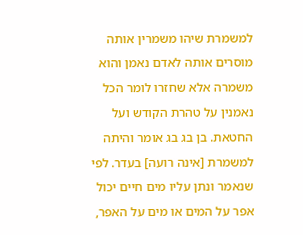למשמרת שיהו משמרין אותה מוסרים אותה לאדם נאמן והוא משמרה אלא שחזרו לומר הכל נאמנין על טהרת הקודש ועל החטאת. בן בג בג אומר והיתה למשמרת [אינה רועה] בעדר. לפי שנאמר ונתן עליו מים חיים יכול אפר על המים או מים על האפר,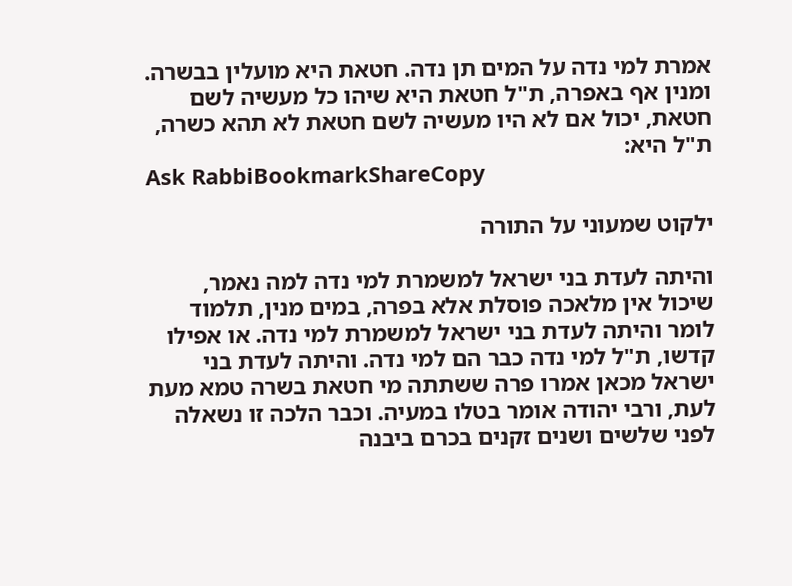אמרת למי נדה על המים תן נדה. חטאת היא מועלין בבשרה. ומנין אף באפרה, ת"ל חטאת היא שיהו כל מעשיה לשם חטאת, יכול אם לא היו מעשיה לשם חטאת לא תהא כשרה, ת"ל היא:
Ask RabbiBookmarkShareCopy

ילקוט שמעוני על התורה

והיתה לעדת בני ישראל למשמרת למי נדה למה נאמר, שיכול אין מלאכה פוסלת אלא בפרה, במים מנין, תלמוד לומר והיתה לעדת בני ישראל למשמרת למי נדה. או אפילו קדשו, ת"ל למי נדה כבר הם למי נדה. והיתה לעדת בני ישראל מכאן אמרו פרה ששתתה מי חטאת בשרה טמא מעת לעת, ורבי יהודה אומר בטלו במעיה. וכבר הלכה זו נשאלה לפני שלשים ושנים זקנים בכרם ביבנה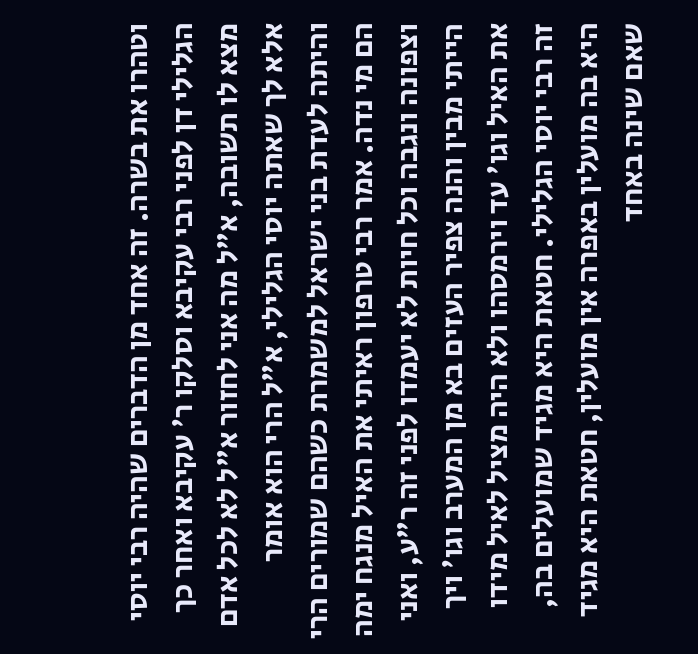וטהרו את בשרה. זה אחד מן הדברים שהיה רבי יוסי הגלילי דן לפני רבי עקיבא וסלקו ר' עקיבא ואחר כך מצא לו תשובה, א"ל מה אני לחזור א"ל לא לכל אדם אלא לך שאתה יוסי הגלילי, א"ל הרי הוא אומר והיתה לעדת בני ישראל למשמרת כשהם שמורים הרי הם מי נדה. אמר רבי טרפון ראיתי את האיל מנגח ימה וצפונה ונגבה וכל חיות לא יעמדו לפני זה ר"ע, ואני הייתי מבין והנה צפיר העזים בא מן המערב וגו' ויך את האיל וגו' עד וירמסהו ולא היה מציל לאיל מידו זה רבי יוסי הגלילי. חטאת היא מגיד שמועלים בה, היא בה מועלין באפרה אין מועלין, חטאת היא מגיד שאם שינה באחד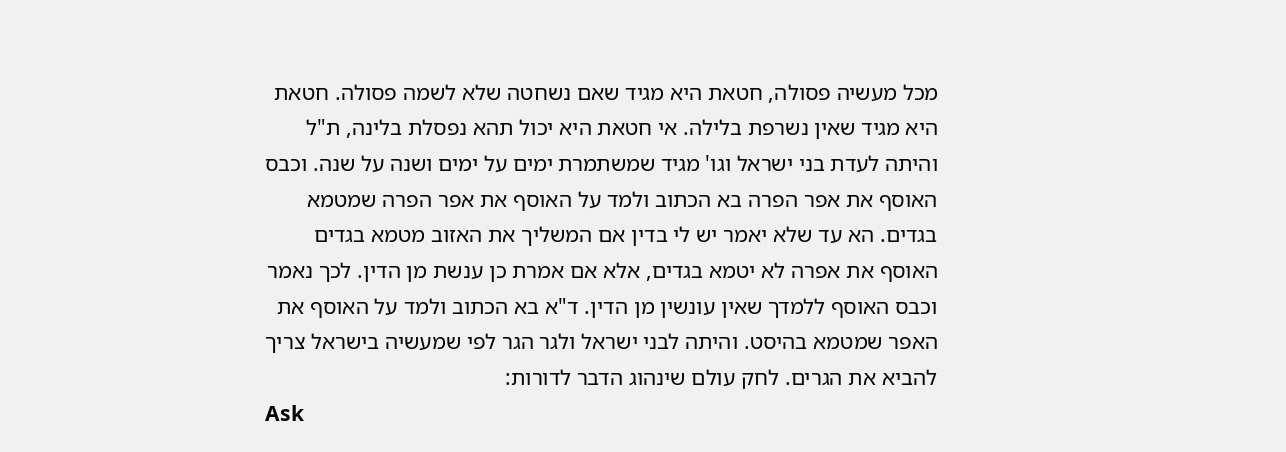מכל מעשיה פסולה, חטאת היא מגיד שאם נשחטה שלא לשמה פסולה. חטאת היא מגיד שאין נשרפת בלילה. אי חטאת היא יכול תהא נפסלת בלינה, ת"ל והיתה לעדת בני ישראל וגו' מגיד שמשתמרת ימים על ימים ושנה על שנה. וכבס האוסף את אפר הפרה בא הכתוב ולמד על האוסף את אפר הפרה שמטמא בגדים. הא עד שלא יאמר יש לי בדין אם המשליך את האזוב מטמא בגדים האוסף את אפרה לא יטמא בגדים, אלא אם אמרת כן ענשת מן הדין. לכך נאמר וכבס האוסף ללמדך שאין עונשין מן הדין. ד"א בא הכתוב ולמד על האוסף את האפר שמטמא בהיסט. והיתה לבני ישראל ולגר הגר לפי שמעשיה בישראל צריך להביא את הגרים. לחק עולם שינהוג הדבר לדורות:
Ask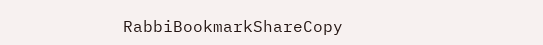RabbiBookmarkShareCopy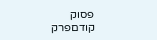פסוק קודםפרק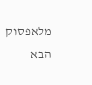מלאפסוק הבא